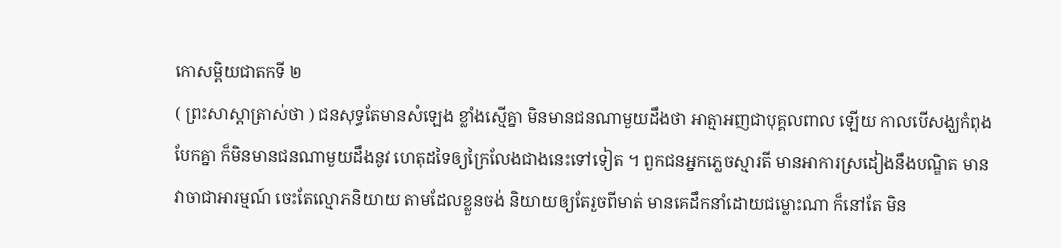កោសម្ពិយជាតកទី ២
( ព្រះសាស្តាត្រាស់ថា ) ជនសុទ្ធតែមានសំឡេង ខ្លាំងស្មើគ្នា មិនមានជនណាមួយដឹងថា អាត្មាអញជាបុគ្គលពាល ឡើយ កាលបើសង្ឃកំពុងបែកគ្នា ក៏មិនមានជនណាមួយដឹងនូវ ហេតុដទៃឲ្យក្រៃលែងជាងនេះទៅទៀត ។ ពួកជនអ្នកភ្លេចស្មារតី មានអាការស្រដៀងនឹងបណ្ឌិត មានវាចាជាអារម្មណ៍ ចេះតែល្មោភនិយាយ តាមដែលខ្លួនចង់ និយាយឲ្យតែរួចពីមាត់ មានគេដឹកនាំដោយជម្លោះណា ក៏នៅតែ មិន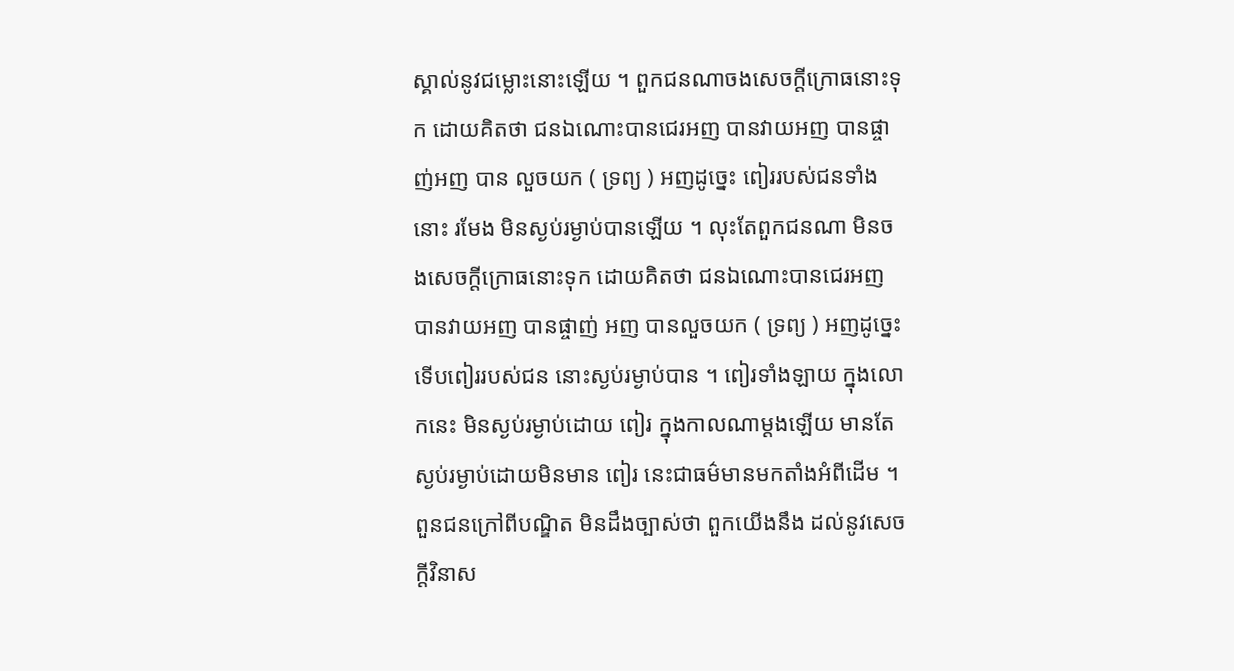ស្គាល់នូវជម្លោះនោះឡើយ ។ ពួកជនណាចងសេចក្តីក្រោធនោះទុក ដោយគិតថា ជនឯណោះបានជេរអញ បានវាយអញ បានផ្ចាញ់អញ បាន លួចយក ( ទ្រព្យ ) អញដូច្នេះ ពៀររបស់ជនទាំងនោះ រមែង មិនស្ងប់រម្ងាប់បានឡើយ ។ លុះតែពួកជនណា មិនចងសេចក្តីក្រោធនោះទុក ដោយគិតថា ជនឯណោះបានជេរអញ បានវាយអញ បានផ្ចាញ់ អញ បានលួចយក ( ទ្រព្យ ) អញដូច្នេះ ទើបពៀររបស់ជន នោះស្ងប់រម្ងាប់បាន ។ ពៀរទាំងឡាយ ក្នុងលោកនេះ មិនស្ងប់រម្ងាប់ដោយ ពៀរ ក្នុងកាលណាម្តងឡើយ មានតែស្ងប់រម្ងាប់ដោយមិនមាន ពៀរ នេះជាធម៌មានមកតាំងអំពីដើម ។ ពួនជនក្រៅពីបណ្ឌិត មិនដឹងច្បាស់ថា ពួកយើងនឹង ដល់នូវសេចក្តីវិនាស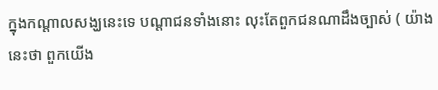ក្នុងកណ្តាលសង្ឃនេះទេ បណ្តាជនទាំងនោះ លុះតែពួកជនណាដឹងច្បាស់ ( យ៉ាងនេះថា ពួកយើង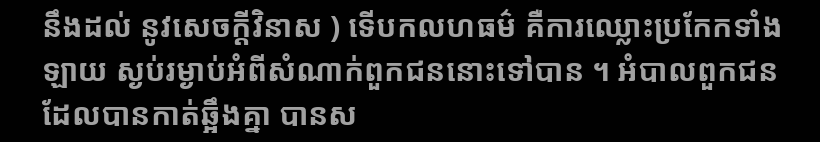នឹងដល់ នូវសេចក្តីវិនាស ) ទើបកលហធម៌ គឺការឈ្លោះប្រកែកទាំងឡាយ ស្ងប់រម្ងាប់អំពីសំណាក់ពួកជននោះទៅបាន ។ អំបាលពួកជនដែលបានកាត់ឆ្អឹងគ្នា បានស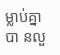ម្លាប់គ្នាបា នលួ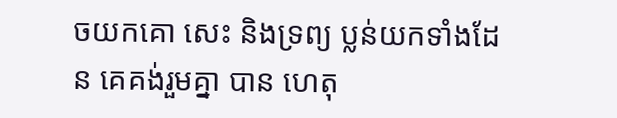ចយកគោ សេះ និងទ្រព្យ ប្លន់យកទាំងដែន គេគង់រួមគ្នា បាន ហេតុ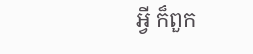អ្វី ក៏ពួក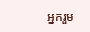អ្នករួម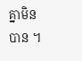គ្នាមិនបាន ។